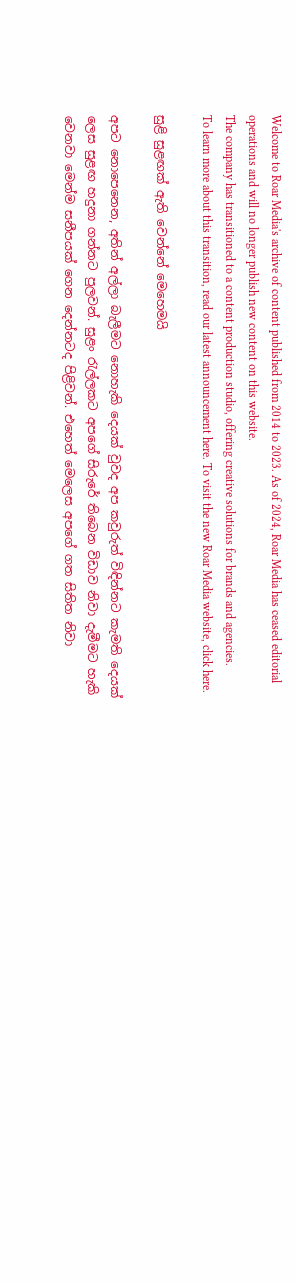Welcome to Roar Media's archive of content published from 2014 to 2023. As of 2024, Roar Media has ceased editorial operations and will no longer publish new content on this website.
The company has transitioned to a content production studio, offering creative solutions for brands and agencies.
To learn more about this transition, read our latest announcement here. To visit the new Roar Media website, click here.

සුළි සුළඟක් ඇති වෙන්නේ මෙහෙමයි

අපට නොපෙනෙන, අතින් අල්ලා බැලීමට නොහැකි දෙයක් වුවද අප කවුරුත් විඳින්නට කැමති දෙයක් ලෙස සුළඟ හදුනා ගන්නට පුලවන්. සුළං රැල්ලකට අපගේ සිරුරේ තිබෙන විඩාව නිවා දැමීමට හැකි වෙනවා මෙන්ම සනීපයක් ගෙන දෙන්නටද පිළිවන්. එහෙත් මෙලෙස අපගේ ගත සිතිත නිවා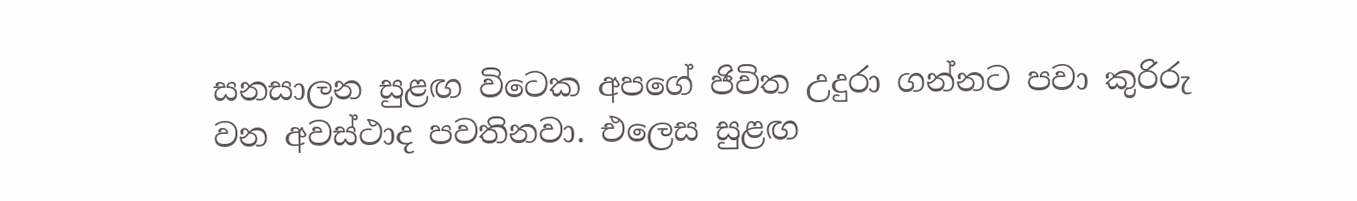සනසාලන සුළඟ විටෙක අපගේ ජිවිත උදුරා ගන්නට පවා කුරිරු වන අවස්ථාද පවතිනවා. එලෙස සුළඟ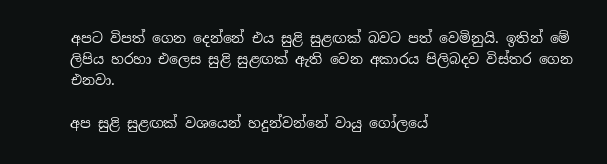අපට විපත් ගෙන දෙන්නේ එය සුළි සුළඟක් බවට පත් වෙමිනුයි. ඉතින් මේ ලිපිය හරහා එලෙස සුළි සුළඟක් ඇති වෙන අකාරය පිලිබදව විස්තර ගෙන එනවා.

අප සුළි සුළඟක් වශයෙන් හදුන්වන්නේ වායු ගෝලයේ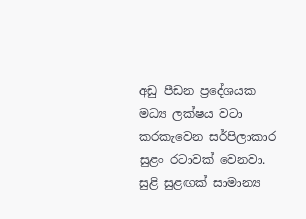අඩු පීඩන ප්‍රදේශයක මධ්‍ය ලක්ෂය වටා කරකැවෙන සර්පිලාකාර සුළං රටාවක් වෙනවා. සුළි සුළඟක් සාමාන්‍ය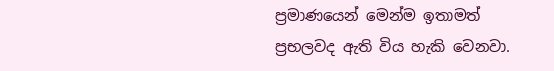ප්‍රමාණයෙන් මෙන්ම ඉතාමත් ප්‍රභලවද ඇති විය හැකි වෙනවා.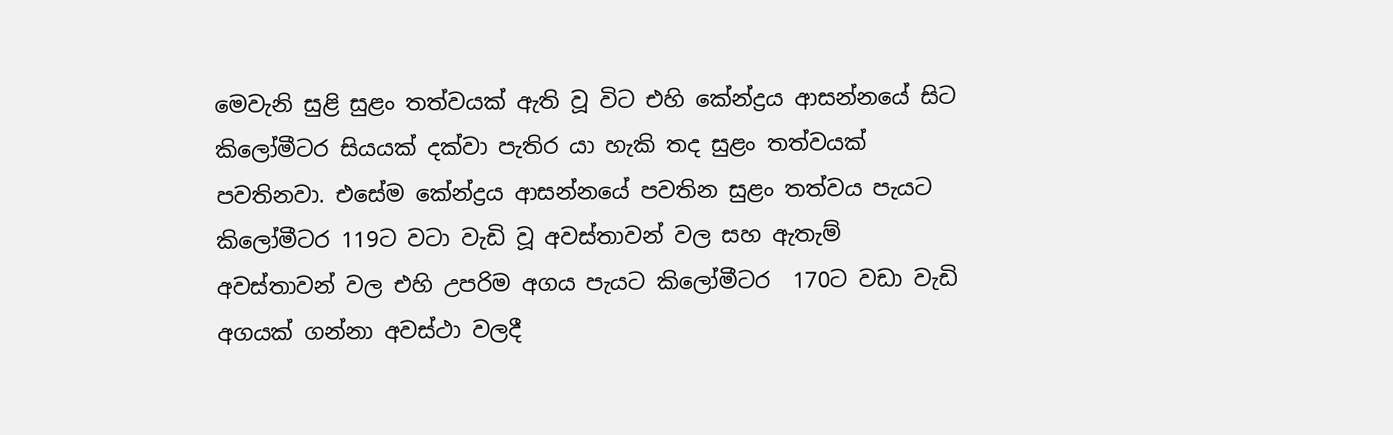මෙවැනි සුළි සුළං තත්වයක් ඇති වූ විට එහි කේන්ද්‍රය ආසන්නයේ සිට කිලෝමීටර සියයක් දක්වා පැතිර යා හැකි තද සුළං තත්වයක් පවතිනවා. එසේම කේන්ද්‍රය ආසන්නයේ පවතින සුළං තත්වය පැයට කිලෝමීටර 119ට වටා වැඩි වූ අවස්තාවන් වල සහ ඇතැම් අවස්තාවන් වල එහි උපරිම අගය පැයට කිලෝමීටර  170ට වඩා වැඩි අගයක් ගන්නා අවස්ථා වලදී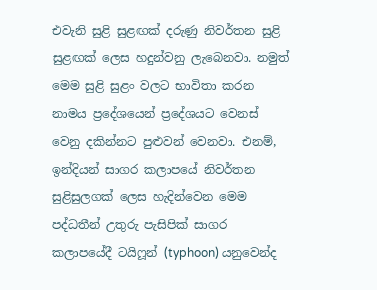එවැනි සුළි සුළඟක් දරුණු නිවර්තන සුළි සුළඟක් ලෙස හදුන්වනු ලැබෙනවා. නමුත් මෙම සුළි සුළං වලට භාවිතා කරන නාමය ප්‍රදේශයෙන් ප්‍රදේශයට වෙනස් වෙනු දකින්නට පුළුවන් වෙනවා. එනම්, ඉන්දියන් සාගර කලාපයේ නිවර්තන සුළිසුලගක් ලෙස හැදින්වෙන මෙම පද්ධතීන් උතුරු පැසිපික් සාගර  කලාපයේදී ටයිෆූන් (typhoon) යනුවෙන්ද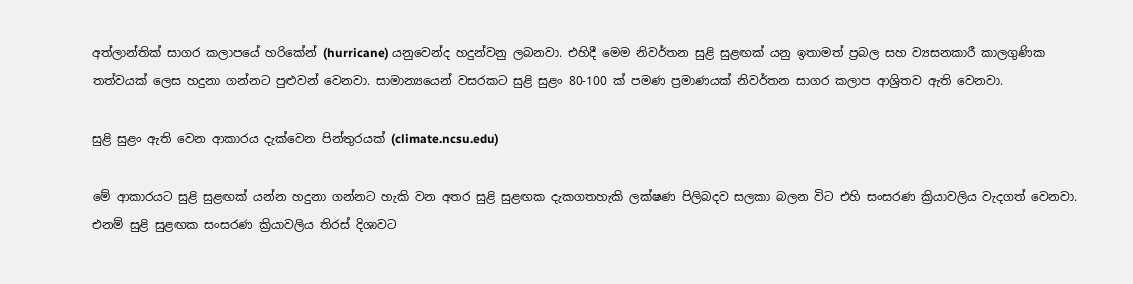අත්ලාන්තික් සාගර කලාපයේ හරිකේන් (hurricane) යනුවෙන්ද හදුන්වනු ලබනවා. එහිදී මෙම නිවර්තන සුළි සුළඟක් යනු ඉතාමත් ප්‍රබල සහ ව්‍යසනකාරී කාලගුණික තත්වයක් ලෙස හදුනා ගන්නට පුළුවන් වෙනවා. සාමාන්‍යයෙන් වසරකට සුළි සුළං 80-100 ක් පමණ ප්‍රමාණයක් නිවර්තන සාගර කලාප ආශ්‍රිතව ඇති වෙනවා.

සුළි සුළං ඇති වෙන ආකාරය දැක්වෙන පින්තුරයක් (climate.ncsu.edu)

මේ ආකාරයට සුළි සුළඟක් යන්න හදුනා ගන්නට හැකි වන අතර සුළි සුළඟක දැකගතහැකි ලක්ෂණ පිලිබදව සලකා බලන විට එහි සංසරණ ක්‍රියාවලිය වැදගත් වෙනවා. එනම් සුළි සුළඟක සංසරණ ක්‍රියාවලිය තිරස් දිශාවට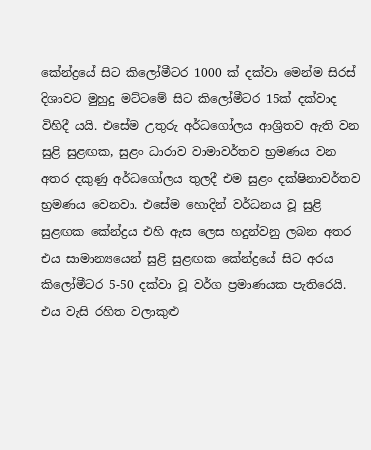කේන්ද්‍රයේ සිට කිලෝමීටර 1000 ක් දක්වා මෙන්ම සිරස් දිශාවට මුහුදු මට්ටමේ සිට කිලෝමීටර 15ක් දක්වාද විහිදී යයි. එසේම උතුරු අර්ධගෝලය ආශ්‍රිතව ඇති වන සුළි සුළඟක, සුළං ධාරාව වාමාවර්තව භ්‍රමණය වන අතර දකුණු අර්ධගෝලය තුලදී එම සුළං දක්ෂිනාවර්තව භ්‍රමණය වෙනවා. එසේම හොදින් වර්ධනය වූ සුළි සුළඟක කේන්ද්‍රය එහි ඇස ලෙස හදුන්වනු ලබන අතර එය සාමාන්‍යයෙන් සුළි සුළඟක කේන්ද්‍රයේ සිට අරය කිලෝමීටර 5-50 දක්වා වූ වර්ග ප්‍රමාණයක පැතිරෙයි. එය වැසි රහිත වලාකුළු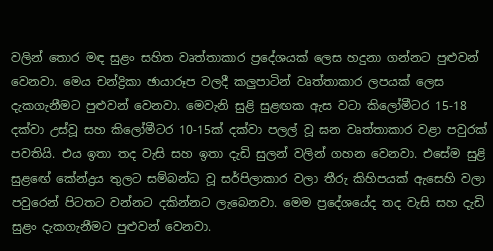වලින් තොර මඳ සුළං සහිත වෘත්තාකාර ප්‍රදේශයක් ලෙස හදුනා ගන්නට පුළුවන් වෙනවා. මෙය චන්ද්‍රිකා ඡායාරූප වලදී කලුපාටින් වෘත්තාකාර ලපයක් ලෙස දැකගැනීමට පුළුවන් වෙනවා. මෙවැනි සුළි සුළඟක ඇස වටා කිලෝමීටර 15-18  දක්වා උස්වූ සහ කිලෝමීටර 10-15ක් දක්වා පලල් වූ ඝන වෘත්තාකාර වළා පවුරක් පවතියි. එය ඉතා තද වැසි සහ ඉතා දැඩි සුලන් වලින් ගහන වෙනවා. එසේම සුළි සුළඟේ කේන්ද්‍රය තුලට සම්බන්ධ වූ සර්පිලාකාර වලා තීරු කිහිපයක් ඇසෙහි වලා පවුරෙන් පිටතට වන්නට දකින්නට ලැබෙනවා. මෙම ප්‍රදේශයේද තද වැසි සහ දැඩි සුළං දැකගැනීමට පුළුවන් වෙනවා.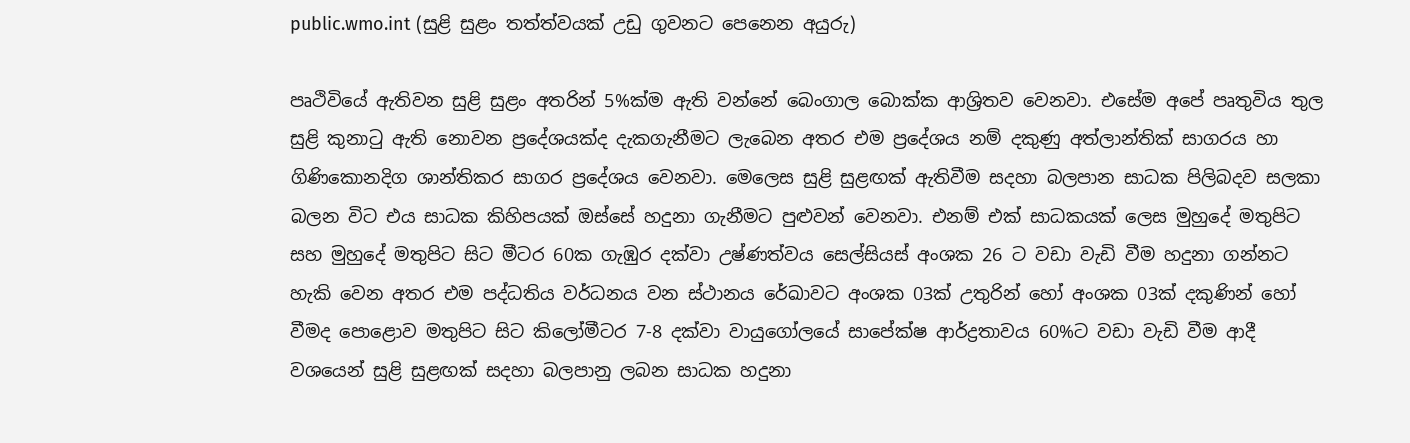public.wmo.int (සුළි සුළං තත්ත්වයක් උඩු ගුවනට පෙනෙන අයුරු)

පෘථිවියේ ඇතිවන සුළි සුළං අතරින් 5%ක්ම ඇති වන්නේ බෙංගාල බොක්ක ආශ්‍රිතව වෙනවා. එසේම අපේ පෘතුවිය තුල සුළි කුනාටු ඇති නොවන ප්‍රදේශයක්ද දැකගැනීමට ලැබෙන අතර එම ප්‍රදේශය නම් දකුණු අත්ලාන්තික් සාගරය හා ගිණිකොනදිග ශාන්තිකර සාගර ප්‍රදේශය වෙනවා. මෙලෙස සුළි සුළඟක් ඇතිවීම සදහා බලපාන සාධක පිලිබදව සලකා බලන විට එය සාධක කිහිපයක් ඔස්සේ හදුනා ගැනීමට පුළුවන් වෙනවා. එනම් එක් සාධකයක් ලෙස මුහුදේ මතුපිට සහ මුහුදේ මතුපිට සිට මීටර 60ක ගැඹුර දක්වා උෂ්ණත්වය සෙල්සියස් අංශක 26 ට වඩා වැඩි වීම හදුනා ගන්නට හැකි වෙන අතර එම පද්ධතිය වර්ධනය වන ස්ථානය රේඛාවට අංශක 03ක් උතුරින් හෝ අංශක 03ක් දකුණින් හෝ වීමද පොළොව මතුපිට සිට කිලෝමීටර 7-8 දක්වා වායුගෝලයේ සාපේක්ෂ ආර්ද්‍රතාවය 60%ට වඩා වැඩි වීම ආදී වශයෙන් සුළි සුළඟක් සදහා බලපානු ලබන සාධක හදුනා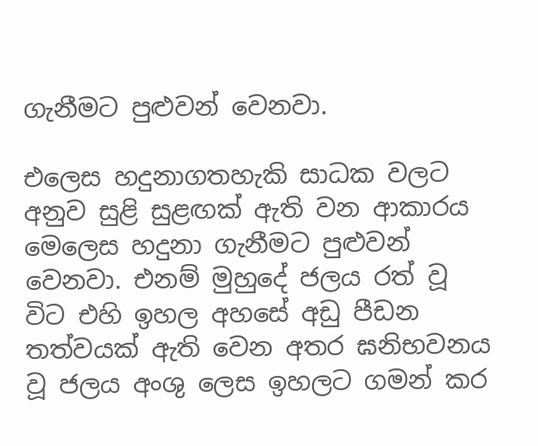ගැනීමට පුළුවන් වෙනවා.

එලෙස හදුනාගතහැකි සාධක වලට අනුව සුළි සුළඟක් ඇති වන ආකාරය මෙලෙස හදුනා ගැනීමට පුළුවන් වෙනවා. එනම් මුහුදේ ජලය රත් වූ විට එහි ඉහල අහසේ අඩු පීඩන තත්වයක් ඇති වෙන අතර ඝනිභවනය වූ ජලය අංශු ලෙස ඉහලට ගමන් කර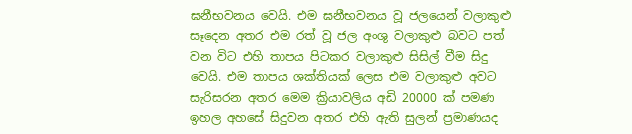ඝනීභවනය වෙයි. එම ඝනීභවනය වූ ජලයෙන් වලාකුළු සෑදෙන අතර එම රත් වූ ජල අංශු වලාකුළු බවට පත් වන විට එහි තාපය පිටකර වලාකුළු සිසිල් වීම සිදු වෙයි. එම තාපය ශක්තියක් ලෙස එම වලාකුළු අවට සැරිසරන අතර මෙම ක්‍රියාවලිය අඩි 20000 ක් පමණ ඉහල අහසේ සිදුවන අතර එහි ඇති සුලන් ප්‍රමාණයද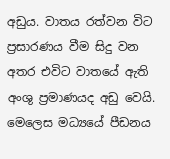අඩුය. වාතය රත්වන විට ප්‍රසාරණය වීම සිදු වන අතර එවිට වාතයේ ඇති අංශු ප්‍රමාණයද අඩු වෙයි. මෙලෙස මධ්‍යයේ පීඩනය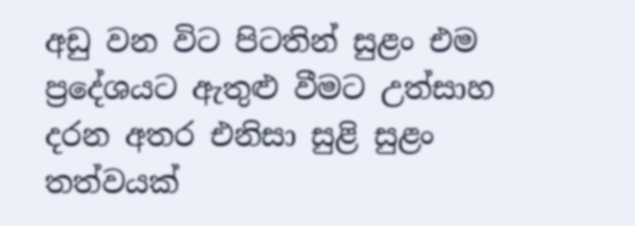අඩු වන විට පිටතින් සුළං එම ප්‍රදේශයට ඇතුළු වීමට උත්සාහ දරන අතර එනිසා සුළි සුළං තත්වයක්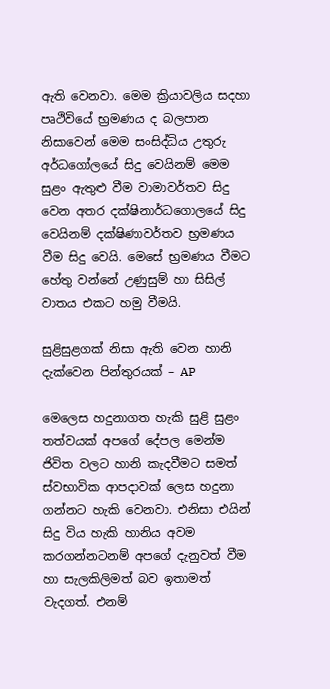ඇති වෙනවා. මෙම ක්‍රියාවලිය සදහා පෘථිවියේ භ්‍රමණය ද බලපාන නිසාවෙන් මෙම සංසිද්ධිය උතුරු අර්ධගෝලයේ සිදු වෙයිනම් මෙම සුළං ඇතුළු වීම වාමාවර්තව සිදු වෙන අතර දක්ෂිනාර්ධගොලයේ සිදු වෙයිනම් දක්ෂිණාවර්තව භ්‍රමණය වීම සිදු වෙයි. මෙසේ භ්‍රමණය වීමට හේතු වන්නේ උණුසුම් හා සිසිල් වාතය එකට හමු වීමයි.

සුළිසුළගක් නිසා ඇති වෙන හානි දැක්වෙන පින්තුරයක් – AP

මෙලෙස හදුනාගත හැකි සුළි සුළං තත්වයක් අපගේ දේපල මෙන්ම ජිවිත වලට හානි කැදවීමට සමත් ස්වභාවික ආපදාවක් ලෙස හදුනා ගන්නට හැකි වෙනවා. එනිසා එයින් සිදු විය හැකි හානිය අවම කරගන්නටනම් අපගේ දැනුවත් වීම හා සැලකිලිමත් බව ඉතාමත් වැදගත්. එනම්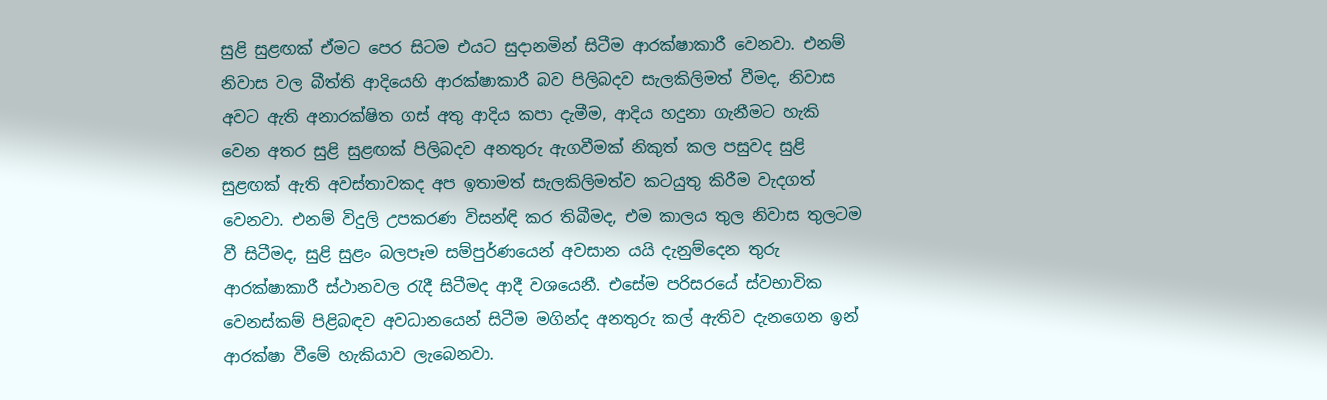සුළි සුළඟක් ඒමට පෙර සිටම එයට සුදානමින් සිටීම ආරක්ෂාකාරී වෙනවා. එනම් නිවාස වල බීත්ති ආදියෙහි ආරක්ෂාකාරී බව පිලිබදව සැලකිලිමත් වීමද, නිවාස අවට ඇති අනාරක්ෂිත ගස් අතු ආදිය කපා දැමීම, ආදිය හදුනා ගැනීමට හැකි වෙන අතර සුළි සුළඟක් පිලිබදව අනතුරු ඇගවීමක් නිකුත් කල පසුවද සුළි සුළඟක් ඇති අවස්තාවකද අප ඉතාමත් සැලකිලිමත්ව කටයුතු කිරීම වැදගත් වෙනවා. එනම් විදුලි උපකරණ විසන්ඳි කර තිබීමද, එම කාලය තුල නිවාස තුලටම වී සිටීමද, සුළි සුළං බලපෑම සම්පුර්ණයෙන් අවසාන යයි දැනුම්දෙන තුරු ආරක්ෂාකාරී ස්ථානවල රැදී සිටීමද ආදී වශයෙනී. එසේම පරිසරයේ ස්වභාවික වෙනස්කම් පිළිබඳව අවධානයෙන් සිටීම මගින්ද අනතුරු කල් ඇතිව දැනගෙන ඉන් ආරක්ෂා වීමේ හැකියාව ලැබෙනවා.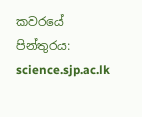කවරයේ පින්තුරය: science.sjp.ac.lk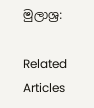මුලාශ්‍ර:

Related Articles